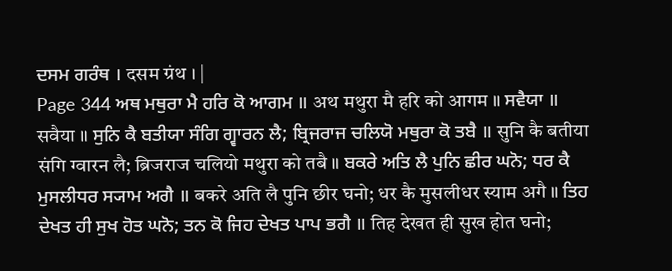ਦਸਮ ਗਰੰਥ । दसम ग्रंथ । |
Page 344 ਅਥ ਮਥੁਰਾ ਮੈ ਹਰਿ ਕੋ ਆਗਮ ॥ अथ मथुरा मै हरि को आगम ॥ ਸਵੈਯਾ ॥ सवैया ॥ ਸੁਨਿ ਕੈ ਬਤੀਯਾ ਸੰਗਿ ਗ੍ਵਾਰਨ ਲੈ; ਬ੍ਰਿਜਰਾਜ ਚਲਿਯੋ ਮਥੁਰਾ ਕੋ ਤਬੈ ॥ सुनि कै बतीया संगि ग्वारन लै; ब्रिजराज चलियो मथुरा को तबै ॥ ਬਕਰੇ ਅਤਿ ਲੈ ਪੁਨਿ ਛੀਰ ਘਨੋ; ਧਰ ਕੈ ਮੁਸਲੀਧਰ ਸ੍ਯਾਮ ਅਗੈ ॥ बकरे अति लै पुनि छीर घनो; धर कै मुसलीधर स्याम अगै ॥ ਤਿਹ ਦੇਖਤ ਹੀ ਸੁਖ ਹੋਤ ਘਨੋ; ਤਨ ਕੋ ਜਿਹ ਦੇਖਤ ਪਾਪ ਭਗੈ ॥ तिह देखत ही सुख होत घनो;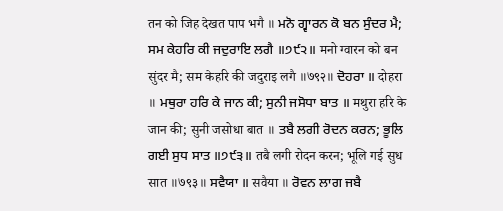तन को जिह देखत पाप भगै ॥ ਮਨੋ ਗ੍ਵਾਰਨ ਕੋ ਬਨ ਸੁੰਦਰ ਮੈ; ਸਮ ਕੇਹਰਿ ਕੀ ਜਦੁਰਾਇ ਲਗੈ ॥੭੯੨॥ मनो ग्वारन को बन सुंदर मै; सम केहरि की जदुराइ लगै ॥७९२॥ ਦੋਹਰਾ ॥ दोहरा ॥ ਮਥੁਰਾ ਹਰਿ ਕੇ ਜਾਨ ਕੀ; ਸੁਨੀ ਜਸੋਧਾ ਬਾਤ ॥ मथुरा हरि के जान की; सुनी जसोधा बात ॥ ਤਬੈ ਲਗੀ ਰੋਦਨ ਕਰਨ; ਭੂਲਿ ਗਈ ਸੁਧ ਸਾਤ ॥੭੯੩॥ तबै लगी रोदन करन; भूलि गई सुध सात ॥७९३॥ ਸਵੈਯਾ ॥ सवैया ॥ ਰੋਵਨ ਲਾਗ ਜਬੈ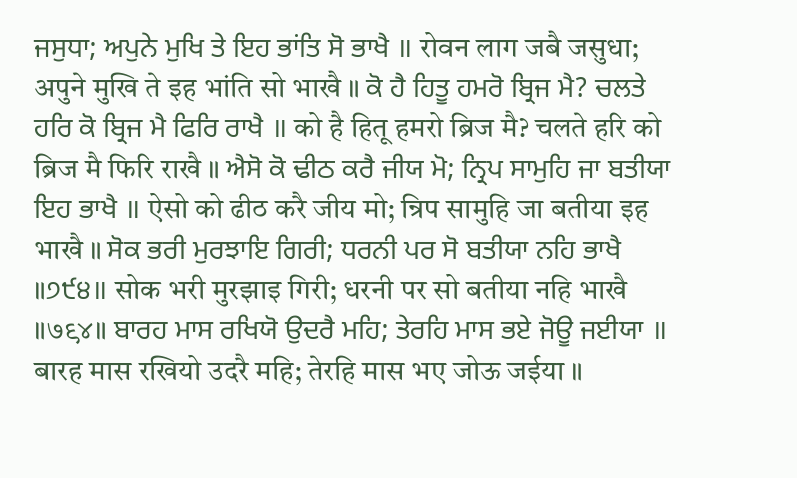ਜਸੁਧਾ; ਅਪੁਨੇ ਮੁਖਿ ਤੇ ਇਹ ਭਾਂਤਿ ਸੋ ਭਾਖੈ ॥ रोवन लाग जबै जसुधा; अपुने मुखि ते इह भांति सो भाखै ॥ ਕੋ ਹੈ ਹਿਤੂ ਹਮਰੋ ਬ੍ਰਿਜ ਮੈ? ਚਲਤੇ ਹਰਿ ਕੋ ਬ੍ਰਿਜ ਮੈ ਫਿਰਿ ਰਾਖੈ ॥ को है हितू हमरो ब्रिज मै? चलते हरि को ब्रिज मै फिरि राखै ॥ ਐਸੋ ਕੋ ਢੀਠ ਕਰੈ ਜੀਯ ਮੋ; ਨ੍ਰਿਪ ਸਾਮੁਹਿ ਜਾ ਬਤੀਯਾ ਇਹ ਭਾਖੈ ॥ ऐसो को ढीठ करै जीय मो; न्रिप सामुहि जा बतीया इह भाखै ॥ ਸੋਕ ਭਰੀ ਮੁਰਝਾਇ ਗਿਰੀ; ਧਰਨੀ ਪਰ ਸੋ ਬਤੀਯਾ ਨਹਿ ਭਾਖੈ ॥੭੯੪॥ सोक भरी मुरझाइ गिरी; धरनी पर सो बतीया नहि भाखै ॥७९४॥ ਬਾਰਹ ਮਾਸ ਰਖਿਯੋ ਉਦਰੈ ਮਹਿ; ਤੇਰਹਿ ਮਾਸ ਭਏ ਜੋਊ ਜਈਯਾ ॥ बारह मास रखियो उदरै महि; तेरहि मास भए जोऊ जईया ॥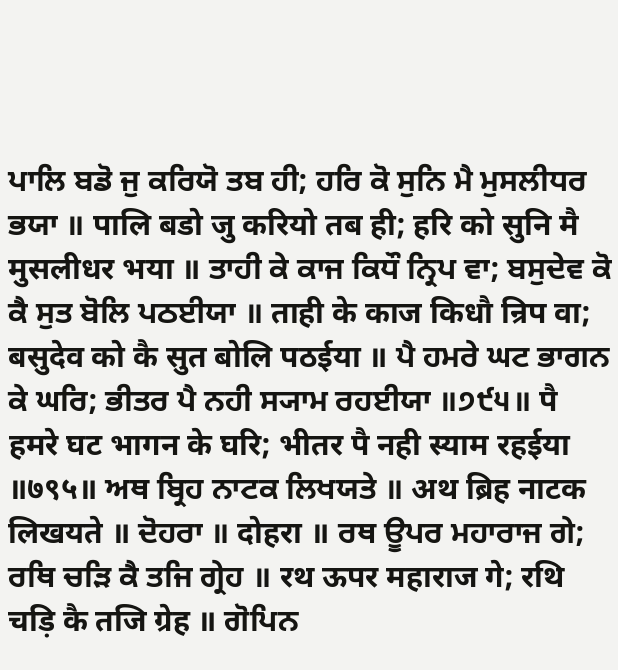ਪਾਲਿ ਬਡੋ ਜੁ ਕਰਿਯੋ ਤਬ ਹੀ; ਹਰਿ ਕੋ ਸੁਨਿ ਮੈ ਮੁਸਲੀਧਰ ਭਯਾ ॥ पालि बडो जु करियो तब ही; हरि को सुनि मै मुसलीधर भया ॥ ਤਾਹੀ ਕੇ ਕਾਜ ਕਿਧੌ ਨ੍ਰਿਪ ਵਾ; ਬਸੁਦੇਵ ਕੋ ਕੈ ਸੁਤ ਬੋਲਿ ਪਠਈਯਾ ॥ ताही के काज किधौ न्रिप वा; बसुदेव को कै सुत बोलि पठईया ॥ ਪੈ ਹਮਰੇ ਘਟ ਭਾਗਨ ਕੇ ਘਰਿ; ਭੀਤਰ ਪੈ ਨਹੀ ਸ੍ਯਾਮ ਰਹਈਯਾ ॥੭੯੫॥ पै हमरे घट भागन के घरि; भीतर पै नही स्याम रहईया ॥७९५॥ ਅਥ ਬ੍ਰਿਹ ਨਾਟਕ ਲਿਖਯਤੇ ॥ अथ ब्रिह नाटक लिखयते ॥ ਦੋਹਰਾ ॥ दोहरा ॥ ਰਥ ਊਪਰ ਮਹਾਰਾਜ ਗੇ; ਰਥਿ ਚੜਿ ਕੈ ਤਜਿ ਗ੍ਰੇਹ ॥ रथ ऊपर महाराज गे; रथि चड़ि कै तजि ग्रेह ॥ ਗੋਪਿਨ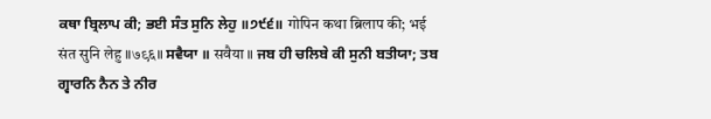ਕਥਾ ਬ੍ਰਿਲਾਪ ਕੀ; ਭਈ ਸੰਤ ਸੁਨਿ ਲੇਹੁ ॥੭੯੬॥ गोपिन कथा ब्रिलाप की; भई संत सुनि लेहु ॥७९६॥ ਸਵੈਯਾ ॥ सवैया ॥ ਜਬ ਹੀ ਚਲਿਬੇ ਕੀ ਸੁਨੀ ਬਤੀਯਾ; ਤਬ ਗ੍ਵਾਰਨਿ ਨੈਨ ਤੇ ਨੀਰ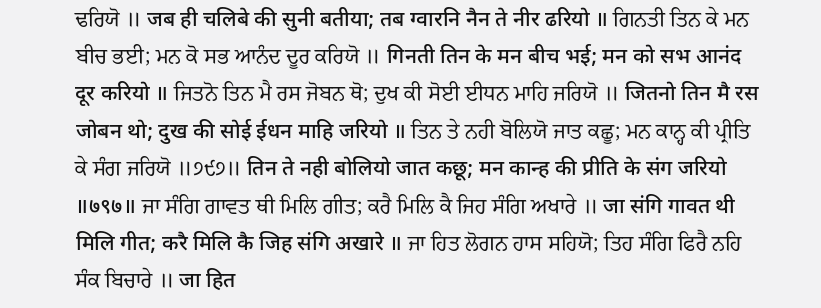ਢਰਿਯੋ ॥ जब ही चलिबे की सुनी बतीया; तब ग्वारनि नैन ते नीर ढरियो ॥ ਗਿਨਤੀ ਤਿਨ ਕੇ ਮਨ ਬੀਚ ਭਈ; ਮਨ ਕੋ ਸਭ ਆਨੰਦ ਦੂਰ ਕਰਿਯੋ ॥ गिनती तिन के मन बीच भई; मन को सभ आनंद दूर करियो ॥ ਜਿਤਨੋ ਤਿਨ ਮੈ ਰਸ ਜੋਬਨ ਥੋ; ਦੁਖ ਕੀ ਸੋਈ ਈਧਨ ਮਾਹਿ ਜਰਿਯੋ ॥ जितनो तिन मै रस जोबन थो; दुख की सोई ईधन माहि जरियो ॥ ਤਿਨ ਤੇ ਨਹੀ ਬੋਲਿਯੋ ਜਾਤ ਕਛੂ; ਮਨ ਕਾਨ੍ਹ ਕੀ ਪ੍ਰੀਤਿ ਕੇ ਸੰਗ ਜਰਿਯੋ ॥੭੯੭॥ तिन ते नही बोलियो जात कछू; मन कान्ह की प्रीति के संग जरियो ॥७९७॥ ਜਾ ਸੰਗਿ ਗਾਵਤ ਥੀ ਮਿਲਿ ਗੀਤ; ਕਰੈ ਮਿਲਿ ਕੈ ਜਿਹ ਸੰਗਿ ਅਖਾਰੇ ॥ जा संगि गावत थी मिलि गीत; करै मिलि कै जिह संगि अखारे ॥ ਜਾ ਹਿਤ ਲੋਗਨ ਹਾਸ ਸਹਿਯੋ; ਤਿਹ ਸੰਗਿ ਫਿਰੈ ਨਹਿ ਸੰਕ ਬਿਚਾਰੇ ॥ जा हित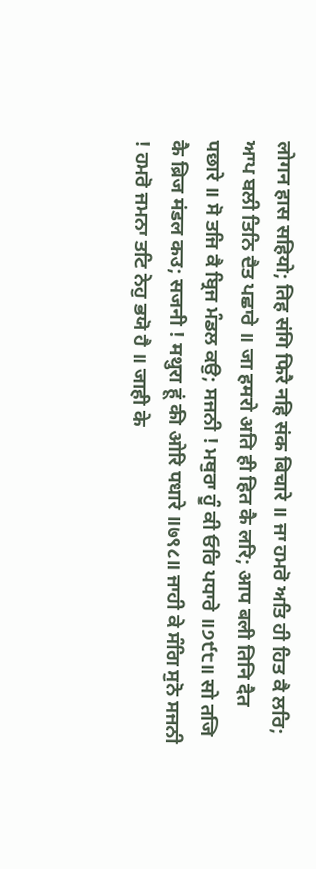लोगन हास सहियो; तिह संगि फिरै नहि संक बिचारे ॥ ਜਾ ਹਮਰੋ ਅਤਿ ਹੀ ਹਿਤ ਕੈ ਲਰਿ; ਆਪ ਬਲੀ ਤਿਨਿ ਦੈਤ ਪਛਾਰੇ ॥ जा हमरो अति ही हित कै लरि; आप बली तिनि दैत पछारे ॥ ਸੋ ਤਜਿ ਕੈ ਬ੍ਰਿਜ ਮੰਡਲ ਕਉ; ਸਜਨੀ ! ਮਥੁਰਾ ਹੂੰ ਕੀ ਓਰਿ ਪਧਾਰੇ ॥੭੯੮॥ सो तजि कै ब्रिज मंडल कउ; सजनी ! मथुरा हूं की ओरि पधारे ॥७९८॥ ਜਾਹੀ ਕੇ ਸੰਗਿ ਸੁਨੋ ਸਜਨੀ ! ਹਮਰੋ ਜਮਨਾ ਤਟਿ ਨੇਹੁ ਭਯੋ ਹੈ ॥ जाही के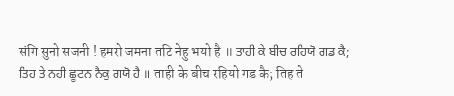संगि सुनो सजनी ! हमरो जमना तटि नेहु भयो है ॥ ਤਾਹੀ ਕੇ ਬੀਚ ਰਹਿਯੋ ਗਡ ਕੈ; ਤਿਹ ਤੇ ਨਹੀ ਛੂਟਨ ਨੈਕੁ ਗਯੋ ਹੈ ॥ ताही के बीच रहियो गड कै; तिह ते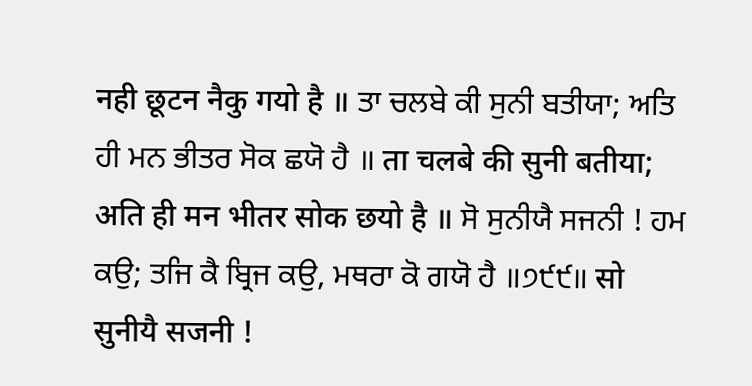नही छूटन नैकु गयो है ॥ ਤਾ ਚਲਬੇ ਕੀ ਸੁਨੀ ਬਤੀਯਾ; ਅਤਿ ਹੀ ਮਨ ਭੀਤਰ ਸੋਕ ਛਯੋ ਹੈ ॥ ता चलबे की सुनी बतीया; अति ही मन भीतर सोक छयो है ॥ ਸੋ ਸੁਨੀਯੈ ਸਜਨੀ ! ਹਮ ਕਉ; ਤਜਿ ਕੈ ਬ੍ਰਿਜ ਕਉ, ਮਥਰਾ ਕੋ ਗਯੋ ਹੈ ॥੭੯੯॥ सो सुनीयै सजनी !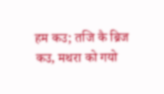हम कउ; तजि कै ब्रिज कउ, मथरा को गयो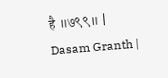है ॥७९९॥ |
Dasam Granth |